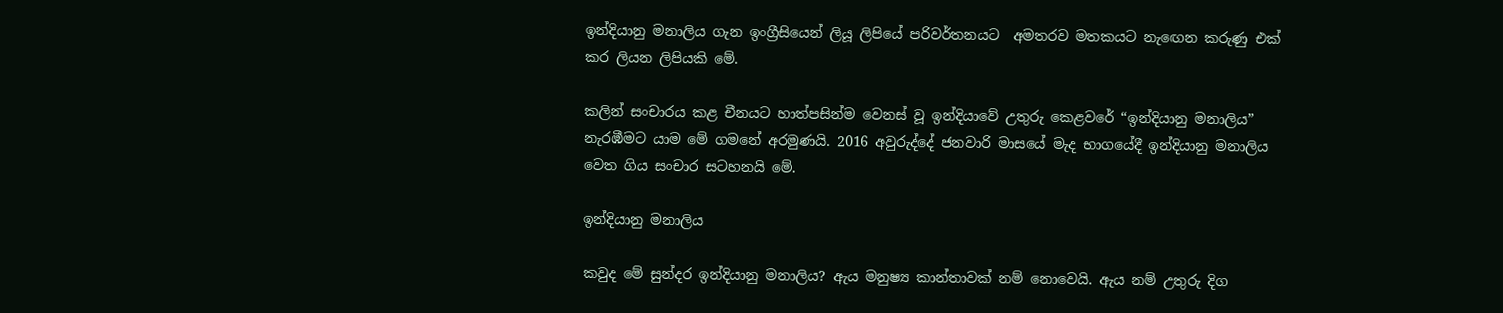ඉන්දියානු මනාලිය ගැන ඉංග්‍රීසියෙන් ලියූ ලිපියේ පරිවර්තනයට  අමතරව මතකයට නැඟෙන කරුණු එක් කර ලියන ලිපියකි මේ.

කලින් සංචාරය කළ චීනයට හාත්පසින්ම වෙනස් වූ ඉන්දියාවේ උතුරු කෙළවරේ “ඉන්දියානු මනාලිය” නැරඹීමට යාම මේ ගමනේ අරමුණයි. 2016 අවුරුද්දේ ජනවාරි මාසයේ මැද භාගයේදී ඉන්දියානු මනාලිය වෙත ගිය සංචාර සටහනයි මේ.

ඉන්දියානු මනාලිය

කවුද මේ සුන්දර ඉන්දියානු මනාලිය? ඇය මනුෂ්‍ය කාන්තාවක් නම් නොවෙයි. ඇය නම් උතුරු දිග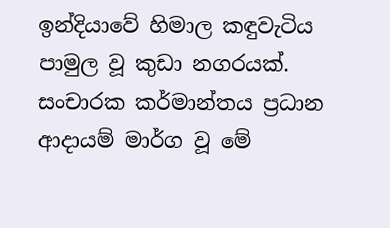ඉන්දියාවේ හිමාල කඳුවැටිය පාමුල වූ කුඩා නගරයක්. සංචාරක කර්මාන්තය ප්‍රධාන ආදායම් මාර්ග වූ මේ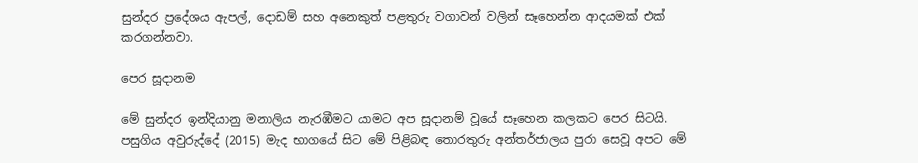සුන්දර ප්‍රදේශය ඇපල්, දොඩම් සහ අනෙකුත් පළතුරු වගාවන් වලින් සෑහෙන්න ආදයමක් එක් කරගන්නවා.

පෙර සූදානම

මේ සුන්දර ඉන්දියානු මනාලිය නැරඹීමට යාමට අප සූදානම් වූයේ සෑහෙන කලකට පෙර සිටයි. පසුගිය අවුරුද්දේ (2015) මැද භාගයේ සිට මේ පිළිබඳ තොරතුරු අන්තර්ජාලය පුරා සෙවූ අපට මේ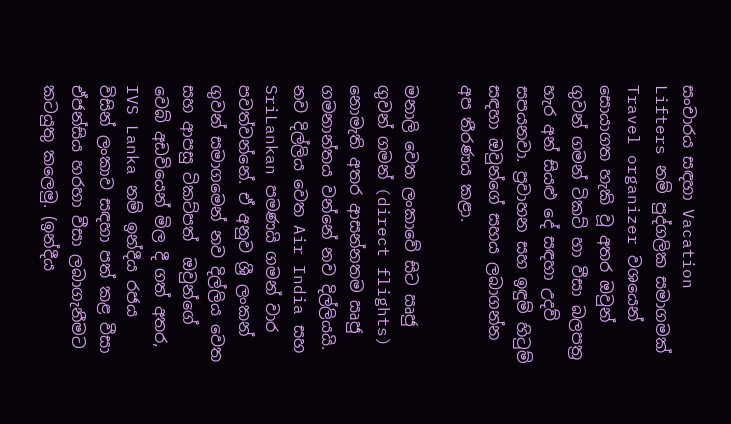සංචාරය සඳහා Vacation Lifters නම් පුද්ගලික සමාගමක් Travel organizer වශයෙන් සොයාගත හැකි වූ අතර ඔවුන් ගුවන් ගමන් ටිකට් හා වීසා බලපත්‍ර හැර අන් සියළු දේ සඳහා උදව් සපයනවා. ප්‍රවාහන සහ ඉඳුම් හිටුම් සඳහා ඔවුන්ගේ සහය ලබාගන්න අප තීරණය කළා.

මනාලි වෙත ලංකාවේ සිට ඍජු ගුවන් ගමන් (direct flights) නොමැති අතර ආසන්නතම ඍජු ගමනාන්තය වන්නේ නව දිල්ලියයි. නව දිල්ලිය වෙත Air India සහ SriLankan පමණයි ගමන් වාර පවත්වන්නේ. ඒ අනුව ශ්‍රී ලංකන් ගුවන් සමාගමෙන් නව දිල්ලිය වෙත සහ ආපසු ටිකට්පත්  ඔවුන්ගේ වෙබ් අඩවියෙන් මිල දී ගත් අතර, IVS Lanka නම් ඉන්දීය රජය විසින් ලංකාව සඳහා පත් කළ වීසා ඒජන්සිය හරහා වීසා ලබාගැනීමට කටයුතු කලෙමු. (ඉන්දීය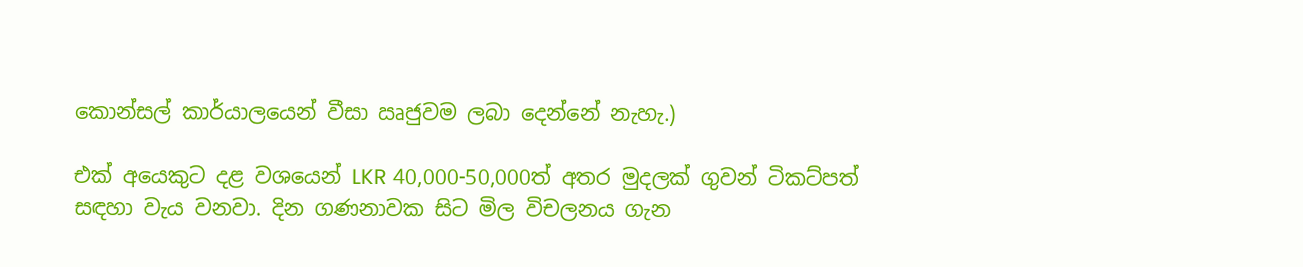කොන්සල් කාර්යාලයෙන් වීසා ඍජුවම ලබා දෙන්නේ නැහැ.)

එක් අයෙකුට දළ වශයෙන් LKR 40,000-50,000ත් අතර මුදලක් ගුවන් ටිකට්පත් සඳහා වැය වනවා. දින ගණනාවක සිට මිල විචලනය ගැන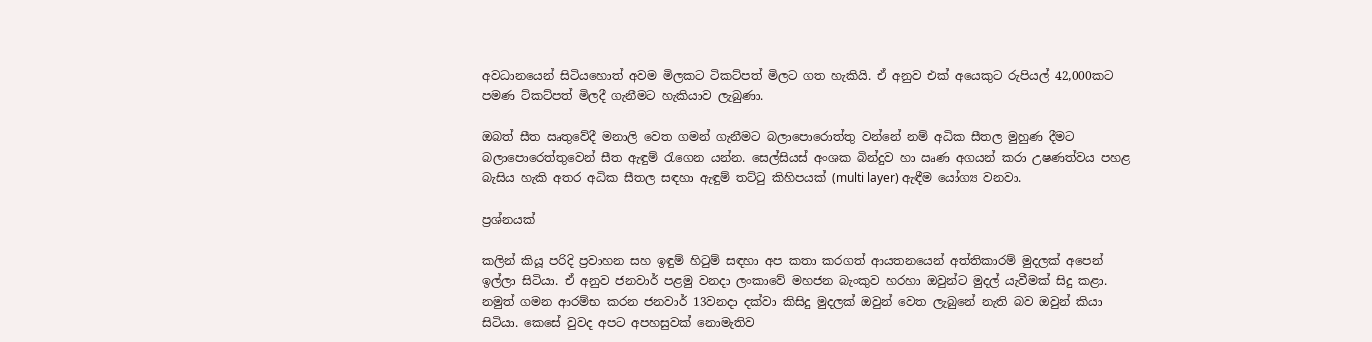අවධානයෙන් සිටියහොත් අවම මිලකට ටිකට්පත් මිලට ගත හැකියි. ඒ අනුව එක් අයෙකුට රුපියල් 42,000කට පමණ ට්කට්පත් මිලදී ගැනීමට හැකියාව ලැබුණා.

ඔබත් සීත ඍතුවේදී මනාලි වෙත ගමන් ගැනීමට බලාපොරොත්තු වන්නේ නම් අධික සීතල මුහුණ දීමට බලාපොරෙත්තුවෙන් සීත ඇඳුම් රැගෙන යන්න. සෙල්සියස් අංශක බින්දුව හා ඍණ අගයන් කරා උෂණත්වය පහළ බැසිය හැකි අතර අධික සීතල සඳහා ඇඳුම් තට්ටු කිහිපයක් (multi layer) ඇඳීම යෝග්‍ය වනවා.

ප්‍රශ්නයක්

කලින් කියූ පරිදි ප්‍රවාහන සහ ඉඳුම් හිටුම් සඳහා අප කතා කරගත් ආයතනයෙන් අත්තිකාරම් මුදලක් අපෙන් ඉල්ලා සිටියා. ඒ අනුව ජනවාර් පළමු වනදා ලංකාවේ මහජන බැංකුව හරහා ඔවුන්ට මුදල් යැවීමක් සිදු කළා. නමුත් ගමන ආරම්භ කරන ජනවාර් 13වනදා දක්වා කිසිදු මුදලක් ඔවුන් වෙත ලැබුනේ නැති බව ඔවුන් කියා සිටියා. කෙසේ වුවද අපට අපහසුවක් නොමැතිව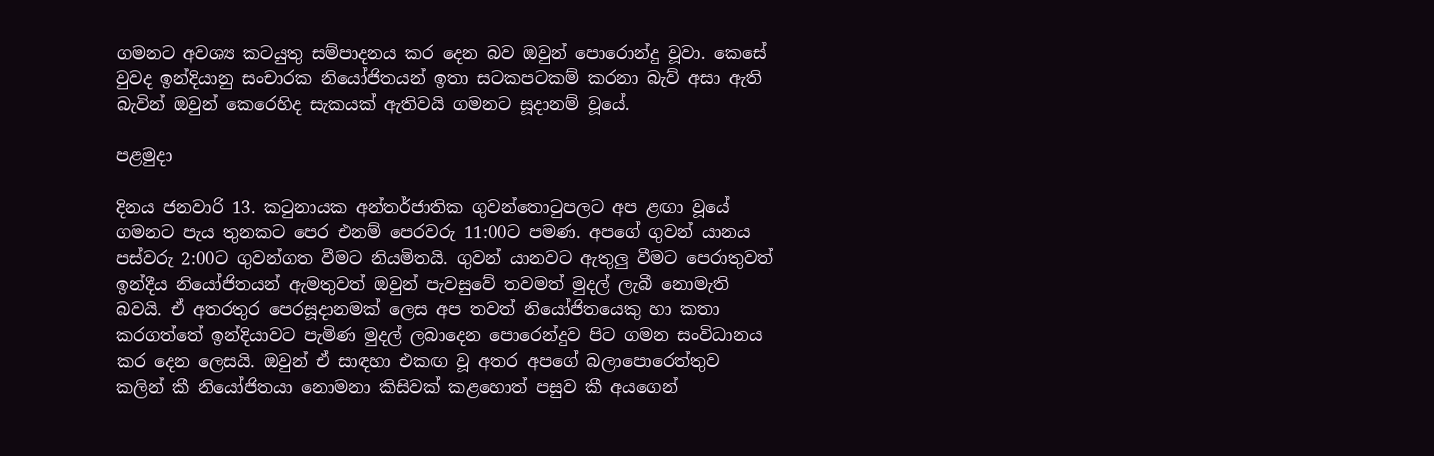ගමනට අවශ්‍ය කටයුතු සම්පාදනය කර දෙන බව ඔවුන් පොරොන්දු වූවා. කෙසේ වුවද ඉන්දියානු සංචාරක නියෝජිතයන් ඉතා සටකපටකම් කරනා බැව් අසා ඇති බැවින් ඔවුන් කෙරෙහිද සැකයක් ඇතිවයි ගමනට සූදානම් වූයේ.

පළමුදා

දිනය ජනවාරි 13. කටුනායක අන්තර්ජාතික ගුවන්තොටුපලට අප ළඟා වූයේ ගමනට පැය තුනකට පෙර එනම් පෙරවරු 11:00ට පමණ. අපගේ ගුවන් යානය පස්වරු 2:00ට ගුවන්ගත වීමට නියමිතයි. ගුවන් යානවට ඇතුලු වීමට පෙරාතුවත් ඉන්දීය නියෝජිතයන් ඇමතුවත් ඔවුන් පැවසුවේ තවමත් මුදල් ලැබී නොමැති බවයි. ඒ අතරතුර පෙරසූදානමක් ලෙස අප තවත් නියෝජිතයෙකු හා කතා කරගත්තේ ඉන්දියාවට පැමිණ මුදල් ලබාදෙන පොරෙන්දුව පිට ගමන සංවිධානය කර දෙන ලෙසයි. ඔවුන් ඒ සාඳහා එකඟ වූ අතර අපගේ බලාපොරෙත්තුව කලින් කී නියෝජිතයා නොමනා කිසිවක් කළහොත් පසුව කී අයගෙන්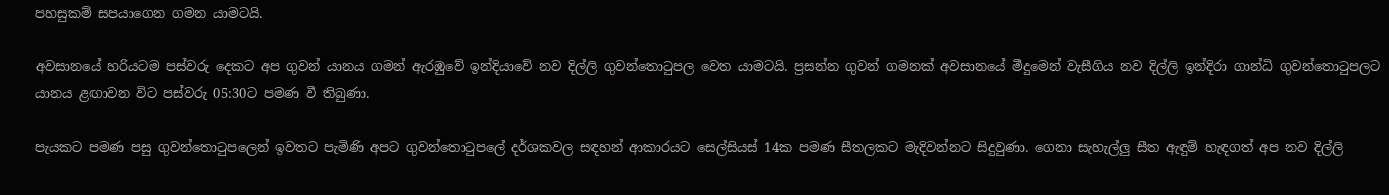පහසුකම් සපයාගෙන ගමන යාමටයි.

අවසානයේ හරියටම පස්වරු දෙකට අප ගුවන් යානය ගමන් ඇරඹුවේ ඉන්දියාවේ නව දිල්ලි ගුවන්තොටුපල වෙත යාමටයි. ප්‍රසන්න ගුවන් ගමනක් අවසානයේ මීදුමෙන් වැසීගිය නව දිල්ලි ඉන්දිරා ගාන්ධි ගුවන්තොටුපලට යානය ළඟාවන විට පස්වරු 05:30ට පමණ වී තිබුණා.

පැයකට පමණ පසු ගුවන්තොටුපලෙන් ඉවතට පැමිණි අපට ගුවන්තොටුපලේ දර්ශකවල සඳහන් ආකාරයට සෙල්සියස් 14ක පමණ සීතලකට මැදිවන්නට සිදුවුණා. ගෙනා සැහැල්ලු සීත ඇඳුම් හැඳගත් අප නව දිල්ලි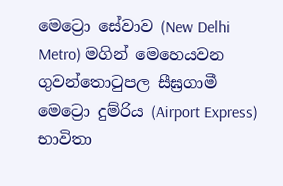මෙට්‍රො සේවාව (New Delhi Metro) මගින් මෙහෙයවන ගුවන්තොටුපල සීඝ්‍රගාමී මෙට්‍රො දුම්රිය (Airport Express) භාවිතා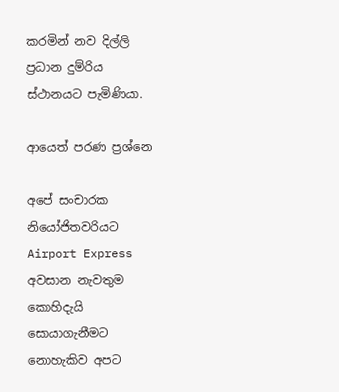කරමින් නව දිල්ලි ප්‍රධාන දුම්රිය ස්ථානයට පැමිණියා.

ආයෙත් පරණ ප්‍රශ්නෙ

අපේ සංචාරක නියෝජිතවරියට Airport Express අවසාන නැවතුම කොහිදැයි සොයාගැනීමට නොහැකිව අපට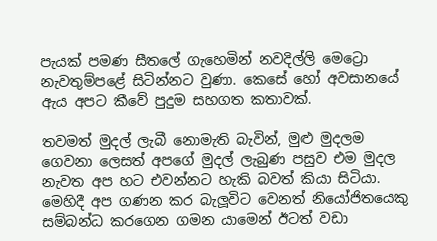පැයක් පමණ සීතලේ ගැහෙමින් නවදිල්ලි මෙට්‍රො නැවතුම්පළේ සිටින්නට වුණා. කෙසේ හෝ අවසානයේ ඇය අපට කීවේ පුදුම සහගත කතාවක්.

තවමත් මුදල් ලැබී නොමැති බැවින්, මුළු මුදලම ගෙවනා ලෙසත් අපගේ මුදල් ලැබුණ පසුව එම මුදල නැවත අප හට එවන්නට හැකි බවත් කියා සිටියා. මෙහිදී අප ගණන කර බැලූවිට වෙනත් නියෝජිතයෙකු සම්බන්ධ කරගෙන ගමන යාමෙන් ඊටත් වඩා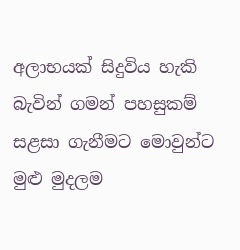අලාභයක් සිදුවිය හැකි බැවින් ගමන් පහසුකම් සළසා ගැනීමට මොවුන්ට මුළු මුදලම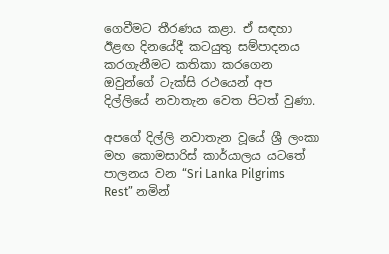ගෙවීමට තීරණය කළා. ඒ සඳහා ඊළඟ දිනයේදී කටයුතු සම්පාදනය කරගැනීමට කතිකා කරගෙන ඔවුන්ගේ ටැක්සි රථයෙන් අප දිල්ලියේ නවාතැන වෙත පිටත් වුණා.

අපගේ දිල්ලි නවාතැන වූයේ ශ්‍රී ලංකා මහ කොමසාරිස් කාර්යාලය යටතේ පාලනය වන “Sri Lanka Pilgrims Rest” නමින්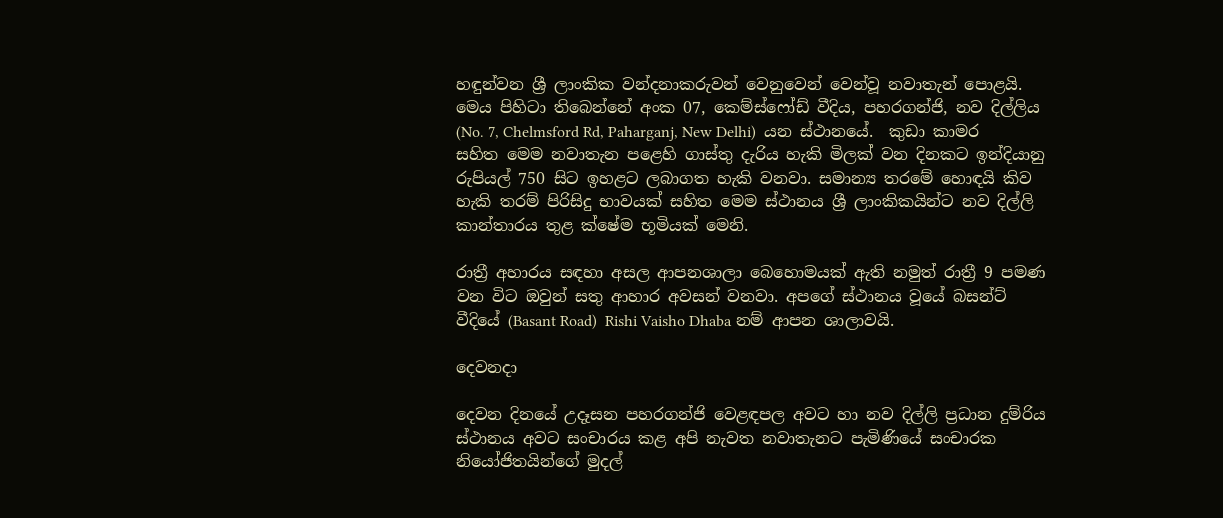හඳුන්වන ශ්‍රී ලාංකික වන්දනාකරුවන් වෙනුවෙන් වෙන්වූ නවාතැන් පොළයි. මෙය පිහිටා තිබෙන්නේ අංක 07, කෙම්ස්ෆෝඩ් වීදිය, පහරගන්ජි, නව දිල්ලිය (No. 7, Chelmsford Rd, Paharganj, New Delhi)  යන ස්ථානයේ.  කුඩා කාමර සහිත මෙම නවාතැන පළෙහි ගාස්තු දැරිය හැකි මිලක් වන දිනකට ඉන්දියානු රුපියල් 750 සිට ඉහළට ලබාගත හැකි වනවා. සමාන්‍ය තරමේ හොඳයි කිව හැකි තරම් පිරිසිදු භාවයක් සහිත මෙම ස්ථානය ශ්‍රී ලාංකිකයින්ට නව දිල්ලි කාන්තාරය තුළ ක්ෂේම භූමියක් මෙනි.

රාත්‍රී අහාරය සඳහා අසල ආපනශාලා බෙහොමයක් ඇති නමුත් රාත්‍රී 9 පමණ වන විට ඔවුන් සතු ආහාර අවසන් වනවා. අපගේ ස්ථානය වූයේ බසන්ට් වීදියේ (Basant Road)  Rishi Vaisho Dhaba නම් ආපන ශාලාවයි.

දෙවනදා

දෙවන දිනයේ උදෑසන පහරගන්ජි වෙළඳපල අවට හා නව දිල්ලි ප්‍රධාන දුම්රිය ස්ථානය අවට සංචාරය කළ අපි නැවත නවාතැනට පැමිණියේ සංචාරක නියෝජිතයින්ගේ මුදල්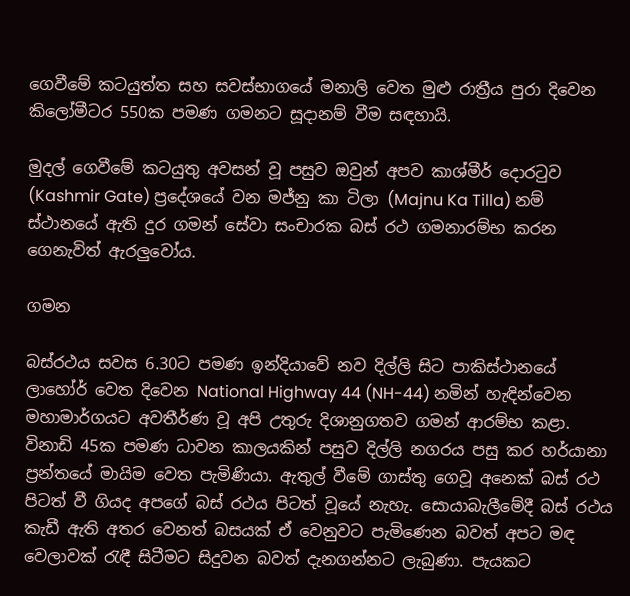ගෙවීමේ කටයුත්ත සහ සවස්භාගයේ මනාලි වෙත මුළු රාත්‍රීය පුරා දිවෙන කිලෝමීටර 550ක පමණ ගමනට සූදානම් වීම සඳහායි.

මුදල් ගෙවීමේ කටයුතු අවසන් වූ පසුව ඔවුන් අපව කාශ්මීර් දොරටුව (Kashmir Gate) ප්‍රදේශයේ වන මජ්නු කා ටිලා (Majnu Ka Tilla) නම් ස්ථානයේ ඇති දුර ගමන් සේවා සංචාරක බස් රථ ගමනාරම්භ කරන ගෙනැවිත් ඇරලුවෝය.

ගමන

බස්රථය සවස 6.30ට පමණ ඉන්දියාවේ නව දිල්ලි සිට පාකිස්ථානයේ ලාහෝර් වෙත දිවෙන National Highway 44 (NH-44) නමින් හැඳින්වෙන මහාමාර්ගයට අවතීර්ණ වූ අපි උතුරු දිශානුගතව ගමන් ආරම්භ කළා. විනාඩි 45ක පමණ ධාවන කාලයකින් පසුව දිල්ලි නගරය පසු කර හර්යානා ප්‍රන්තයේ මායිම වෙත පැමිණියා. ඇතුල් වීමේ ගාස්තු ගෙවූ අනෙක් බස් රථ පිටත් වී ගියද අපගේ බස් රථය පිටත් වූයේ නැහැ. සොයාබැලීමේදී බස් රථය කැඩී ඇති අතර වෙනත් බසයක් ඒ වෙනුවට පැමිණෙන බවත් අපට මඳ වෙලාවක් රැඳී සිටීමට සිදුවන බවත් දැනගන්නට ලැබුණා. පැයකට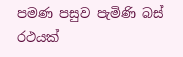පමණ පසුව පැමිණි බස් රථයක්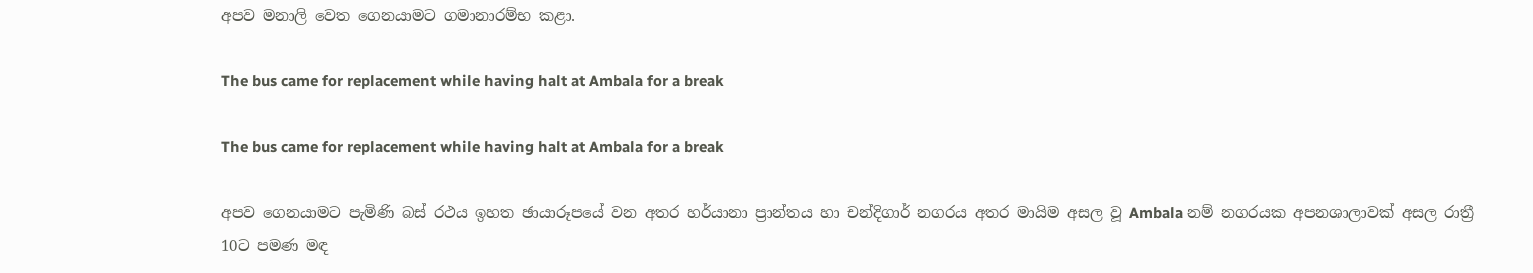අපව මනාලි වෙත ගෙනයාමට ගමානාරම්භ කළා.

The bus came for replacement while having halt at Ambala for a break

The bus came for replacement while having halt at Ambala for a break

අපව ගෙනයාමට පැමිණි බස් රථය ඉහත ඡායාරූපයේ වන අතර හර්යානා ප්‍රාන්තය හා චන්දිගාර් නගරය අතර මායිම අසල වූ Ambala නම් නගරයක අපනශාලාවක් අසල රාත්‍රී 10ට පමණ මඳ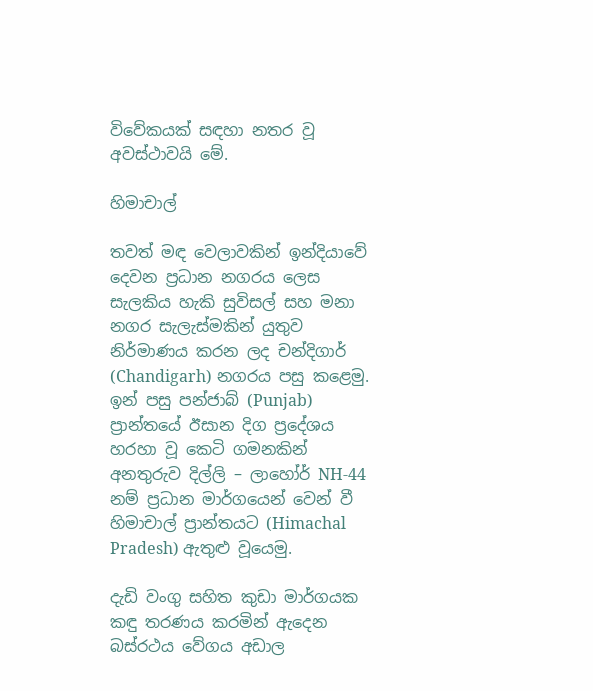විවේකයක් සඳහා නතර වූ අවස්ථාවයි මේ.

හිමාචාල්

තවත් මඳ වෙලාවකින් ඉන්දියාවේ දෙවන ප්‍රධාන නගරය ලෙස සැලකිය හැකි සුවිසල් සහ මනා නගර සැලැස්මකින් යුතුව නිර්මාණය කරන ලද චන්දිගාර් (Chandigarh) නගරය පසු කළෙමු. ඉන් පසු පන්ජාබ් (Punjab) ප්‍රාන්තයේ ඊසාන දිග ප්‍රදේශය හරහා වූ කෙටි ගමනකින් අනතුරුව දිල්ලි – ලාහෝර් NH-44 නම් ප්‍රධාන මාර්ගයෙන් වෙන් වී හිමාචාල් ප්‍රාන්තයට (Himachal Pradesh) ඇතුළු වූයෙමු.

දැඩි වංගු සහිත කුඩා මාර්ගයක කඳු තරණය කරමින් ඇදෙන බස්රථය වේගය අඩාල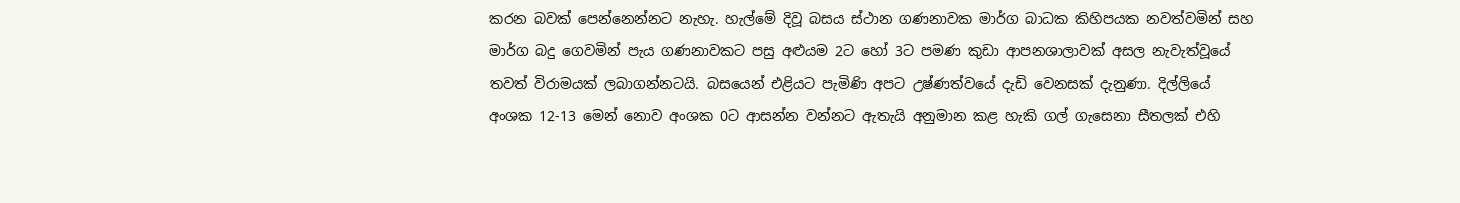කරන බවක් පෙන්නෙන්නට නැහැ. හැල්මේ දිවූ බසය ස්ථාන ගණනාවක මාර්ග බාධක කිහිපයක නවත්වමින් සහ මාර්ග බදු ගෙවමින් පැය ගණනාවකට පසු අළුයම 2ට හෝ 3ට පමණ කුඩා ආපනශාලාවක් අසල නැවැත්වූයේ තවත් විරාමයක් ලබාගන්නටයි. බසයෙන් එළියට පැමිණි අපට උෂ්ණත්වයේ දැඩි වෙනසක් දැනුණා. දිල්ලියේ අංශක 12-13 මෙන් නොව අංශක 0ට ආසන්න වන්නට ඇතැයි අනුමාන කළ හැකි ගල් ගැසෙනා සීතලක් එහි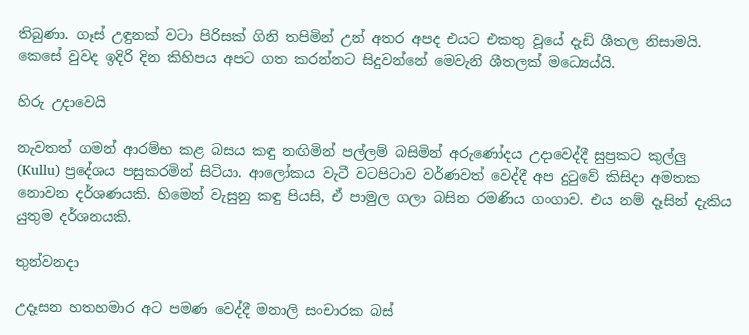තිබුණා. ගෑස් උඳුනක් වටා පිරිසක් ගිනි තපිමින් උන් අතර අපද එයට එකතු වූයේ දැඩි ශීතල නිසාමයි. කෙසේ වුවද ඉදිරි දින කිහිපය අපට ගත කරන්නට සිදුවන්නේ මෙවැනි ශීතලක් මධ්‍යෙය්යි.

හිරු උදාවෙයි

නැවතත් ගමන් ආරම්භ කළ බසය කඳු නඟිමින් පල්ලම් බසිමින් අරුණෝදය උදාවෙද්දී සුප්‍රකට කුල්ලු (Kullu) ප්‍රදේශය පසුකරමින් සිටියා. ආලෝකය වැටී වටපිටාව වර්ණවත් වෙද්දී අප දුටුවේ කිසිදා අමතක නොවන දර්ශණයකි. හිමෙන් වැසුනු කඳු පියසි, ඒ පාමුල ගලා බසින රමණිය ගංගාව. එය නම් දෑසින් දැකිය යුතුම දර්ශනයකි.

තුන්වනදා

උදෑසන හතහමාර අට පමණ වෙද්දී මනාලි සංචාරක බස්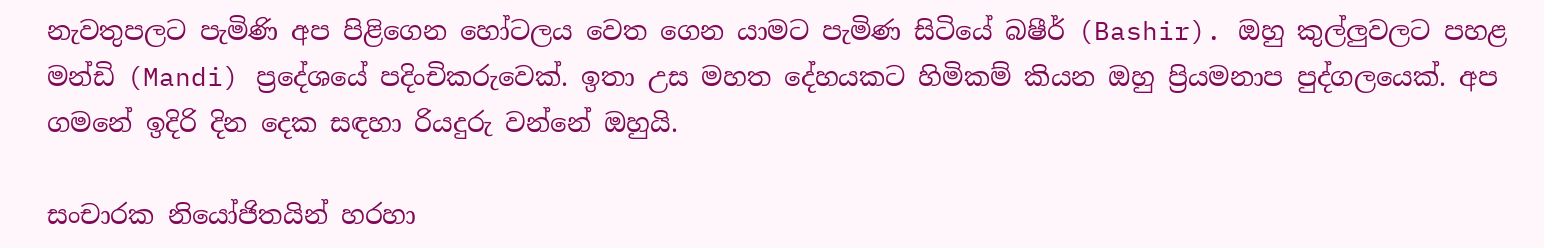නැවතුපලට පැමිණි අප පිළිගෙන හෝටලය වෙත ගෙන යාමට පැමිණ සිටියේ බෂීර් (Bashir). ඔහු කුල්ලුවලට පහළ මන්ඩි (Mandi) ප්‍රදේශයේ පදිංචිකරුවෙක්. ඉතා උස මහත දේහයකට හිමිකම් කියන ඔහු ප්‍රියමනාප පුද්ගලයෙක්. අප ගමනේ ඉදිරි දින දෙක සඳහා රියදුරු වන්නේ ඔහුයි.

සංචාරක නියෝජිතයින් හරහා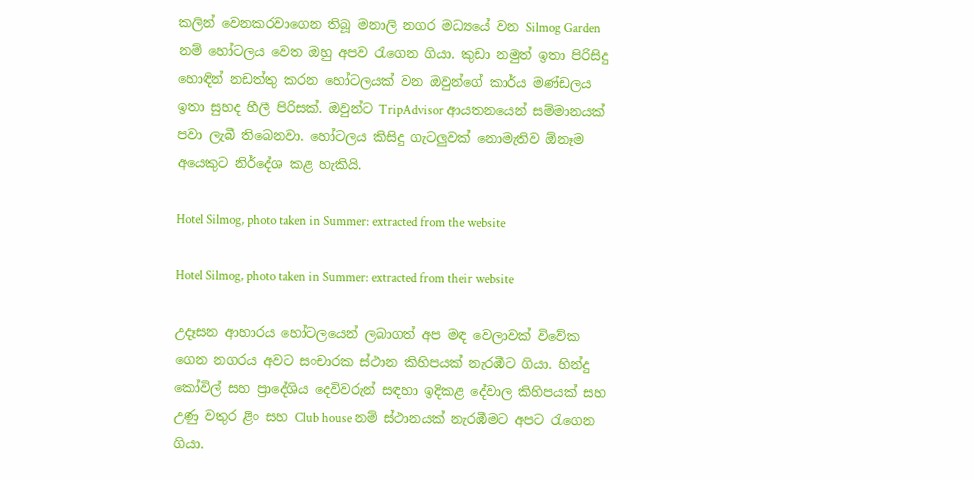කලින් වෙනකරවාගෙන තිබූ මනාලි නගර මධ්‍යයේ වන Silmog Garden නම් හෝටලය වෙත ඔහු අපව රැගෙන ගියා. කුඩා නමුත් ඉතා පිරිසිදු හොඳින් නඩත්තු කරන හෝටලයක් වන ඔවුන්ගේ කාර්ය මණ්ඩලය ඉතා සුහද හීලී පිරිසක්. ඔවුන්ට TripAdvisor ආයතනයෙන් සම්මානයක් පවා ලැබී තිබෙනවා. හෝටලය කිසිදු ගැටලුවක් නොමැතිව ඕනෑම අයෙකුට නිර්දේශ කළ හැකියි.

Hotel Silmog, photo taken in Summer: extracted from the website

Hotel Silmog, photo taken in Summer: extracted from their website

උදෑසන ආහාරය හෝටලයෙන් ලබාගත් අප මඳ වෙලාවක් විවේක ගෙන නගරය අවට සංචාරක ස්ථාන කිහිපයක් නැරඹීට ගියා. හින්දු කෝවිල් සහ ප්‍රාදේශිය දෙවිවරුන් සඳහා ඉදිකළ දේවාල කිහිපයක් සහ උණු වතුර ළිං සහ Club house නම් ස්ථානයක් නැරඹීමට අපට රැගෙන ගියා.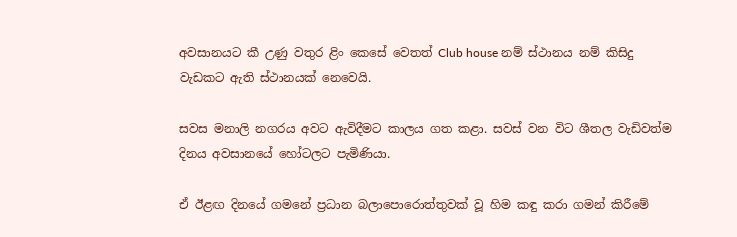අවසානයට කී උණු වතුර ළිං කෙසේ වෙතත් Club house නම් ස්ථානය නම් කිසිදු වැඩකට ඇති ස්ථානයක් නෙවෙයි.

සවස මනාලි නගරය අවට ඇවිදීමට කාලය ගත කළා. සවස් වන විට ශීතල වැඩිවත්ම දිනය අවසානයේ හෝටලට පැමිණියා.

ඒ ඊළඟ දිනයේ ගමනේ ප්‍රධාන බලාපොරොත්තුවක් වූ හිම කඳු කරා ගමන් කිරීමේ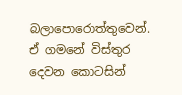බලාපොරොත්තුවෙන්. ඒ ගමනේ විස්තුර දෙවන කොටසින්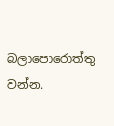බලාපොරොත්තු වන්න.